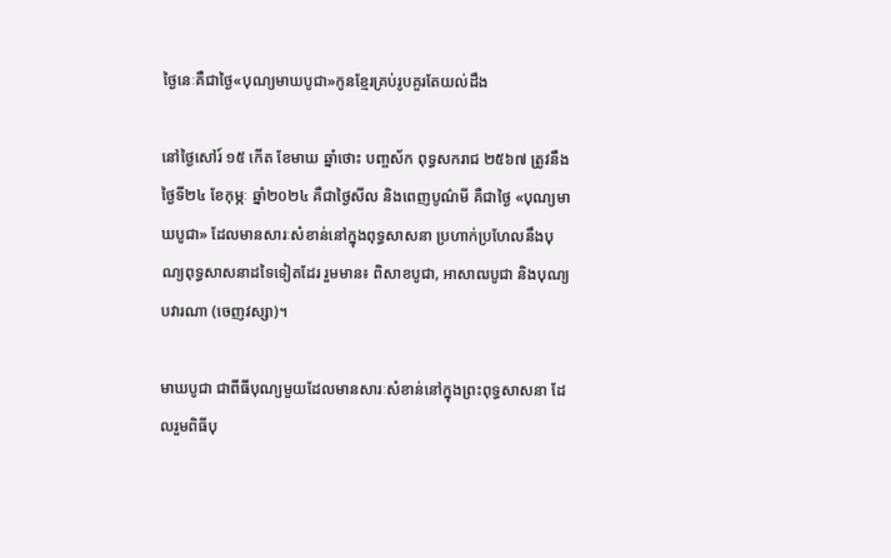ថ្ងៃនេៈគឺជាថ្ងៃ«បុណ្យមាឃបូជា»កូនខ្មែរគ្រប់រូបគួរតែយល់ដឹង

នៅថ្ងៃសៅរ៍ ១៥ កើត ខែមាឃ ឆ្នាំថោះ បញ្ចស័ក ពុទ្ធសករាជ ២៥៦៧ ត្រូវនឹងថ្ងៃទី២៤ ខែកុម្ភៈ ឆ្នាំ២០២៤ គឺជាថ្ងៃសីល និងពេញបូណ៌មី គឺជាថ្ងៃ «បុណ្យមាឃបូជា» ដែលមានសារៈសំខាន់នៅក្នុងពុទ្ធសាសនា ប្រហាក់ប្រហែលនឹងបុណ្យពុទ្ធសាសនាដទៃទៀតដែរ រួមមាន៖ ពិសាខបូជា, អាសាឍបូជា និងបុណ្យបវារណា (ចេញវស្សា)។

មាឃបូជា ជាពីធីបុណ្យមួយដែលមានសារៈសំខាន់នៅក្នុងព្រះពុទ្ធសាសនា ដែលរួមពិធីបុ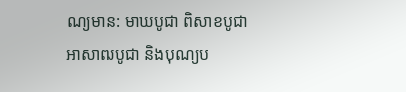ណ្យមាន: មាឃបូជា ពិសាខបូជា អាសាឍបូជា និងបុណ្យប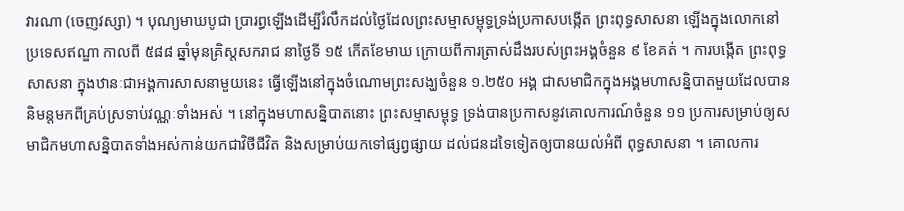វារណា (ចេញវស្សា) ។ បុណ្យមាឃបូជា ប្រារព្ធឡើងដើម្បីរំលឹកដល់ថៃ្ងដែលព្រះសម្មាសម្ពុទ្ធទ្រង់ប្រកាសបង្កើត ព្រះពុទ្ធសាសនា ឡើងក្នុងលោកនៅ ប្រទេសឥណ្ឌា កាលពី ៥៨៨ ឆ្នាំមុនគ្រិស្តសករាជ នាថៃ្ងទី ១៥ កើតខែមាឃ ក្រោយពីការត្រាស់ដឹងរបស់ព្រះអង្គចំនួន ៩ ខែគត់ ។ ការបង្កើត ព្រះពុទ្ធសាសនា ក្នុងឋានៈជាអង្គការសាសនាមួយនេះ ធ្វើឡើងនៅក្នុងចំណោមព្រះសង្ឃចំនួន ១.២៥០ អង្គ ជាសមាជិកក្នុងអង្គមហាសន្និបាតមួយដែលបាននិមន្តមកពីគ្រប់ស្រទាប់វណ្ណៈទាំងអស់ ។ នៅក្នុងមហាសន្និបាតនោះ ព្រះសម្មាសម្ពុទ្ធ ទ្រង់បានប្រកាសនូវគោលការណ៍ចំនួន ១១ ប្រការសម្រាប់ឲ្យសមាជិកមហាសន្និបាតទាំងអស់កាន់យកជាវិថីជីវិត និងសម្រាប់យកទៅផ្សព្វផ្សាយ ដល់ជនដទៃទៀតឲ្យបានយល់អំពី ពុទ្ធសាសនា ។ គោលការ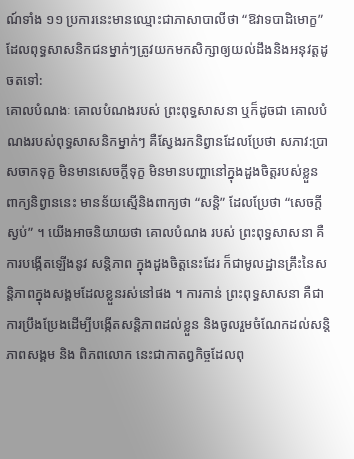ណ៍ទាំង ១១ ប្រការនេះមានឈ្មោះជាភាសាបាលីថា “ឱវាទបាដិមោក្ខ” ដែលពុទ្ធសាសនិកជនម្នាក់ៗត្រូវយកមកសិក្សាឲ្យយល់ដឹងនិងអនុវត្តដូចតទៅ:
គោលបំណងៈ គោលបំណងរបស់ ព្រះពុទ្ធសាសនា ឬក៏ដូចជា គោលបំណងរបស់ពុទ្ធសាសនិកម្នាក់ៗ គឺសែ្វងរកនិព្វានដែលប្រែថា សភាវ:ប្រាសចាកទុក្ខ មិនមានសេចក្តីទុក្ខ មិនមានបញ្ហានៅក្នុងដួងចិត្តរបស់ខ្លួន ពាក្យនិព្វាននេះ មានន័យស្មើនិងពាក្យថា “សន្តិ” ដែលប្រែថា “សេចក្តីស្ងប់” ។ យើងអាចនិយាយថា គោលបំណង របស់ ព្រះពុទ្ធសាសនា គឺការបង្កើតឡើងនូវ សន្តិភាព ក្នុងដួងចិត្តនេះដែរ ក៏ជាមូលដ្ឋានគ្រឹះនៃសន្តិភាពក្នុងសង្គមដែលខ្លួនរស់នៅផង ។ ការកាន់ ព្រះពុទ្ធសាសនា គឺជាការប្រឹងប្រែងដើម្បីបង្កើតសន្តិភាពដល់ខ្លួន និងចូលរួមចំណែកដល់សន្តិភាពសង្គម និង ពិភពលោក នេះជាកាតព្វកិច្ចដែលពុ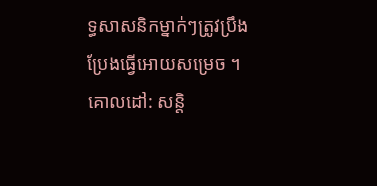ទ្ធសាសនិកម្នាក់ៗត្រូវប្រឹងប្រែងធ្វើអោយសម្រេច ។
គោលដៅ: សន្តិ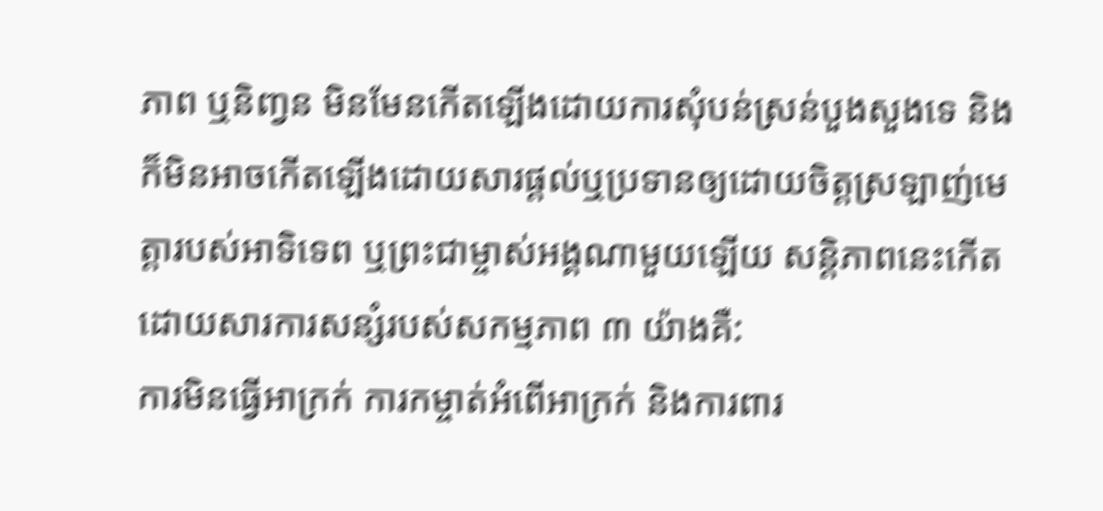ភាព ឬនិញ្វន មិនមែនកើតឡើងដោយការសុំបន់ស្រន់បួងសួងទេ និងក៏មិនអាចកើតឡើងដោយសារផ្តល់ឬប្រទានឲ្យដោយចិត្តស្រឡាញ់មេត្តារបស់អាទិទេព ឬព្រះជាម្ចាស់អង្គណាមួយឡើយ សន្តិភាពនេះកើតដោយសារការសន្សំរបស់សកម្មភាព ៣ យ៉ាងគឺ:
ការមិនធ្វើអាក្រក់ ការកម្ចាត់អំពើអាក្រក់ និងការពារ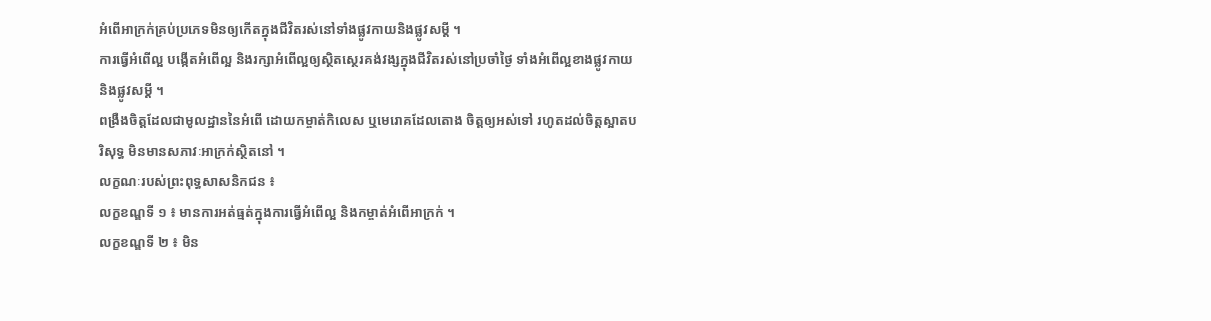អំពើអាក្រក់គ្រប់ប្រភេទមិនឲ្យកើតក្នុងជីវិតរស់នៅទាំងផ្លូវកាយនិងផ្លូវសម្តី ។
ការធ្វើអំពើល្អ បង្កើតអំពើល្អ និងរក្សាអំពើល្អឲ្យស្ថិតសេ្ថរគង់វង្សក្នុងជីវិតរស់នៅប្រចាំថៃ្ង ទាំងអំពើល្អខាងផ្លូវកាយនិងផ្លូវសម្តី ។
ពង្រឺងចិត្តដែលជាមូលដ្ឋាននៃអំពើ ដោយកម្ចាត់កិលេស ឬមេរោគដែលតោង ចិត្តឲ្យអស់ទៅ រហូតដល់ចិត្តស្អាតបរិសុទ្ធ មិនមានសភាវៈអាក្រក់ស្ថិតនៅ ។
លក្ខណៈរបស់ព្រះពុទ្ធសាសនិកជន ៖
លក្ខខណ្ឌទី ១ ៖ មានការអត់ធ្មត់ក្នុងការធ្វើអំពើល្អ និងកម្ចាត់អំពើអាក្រក់ ។
លក្ខខណ្ឌទី ២ ៖ មិន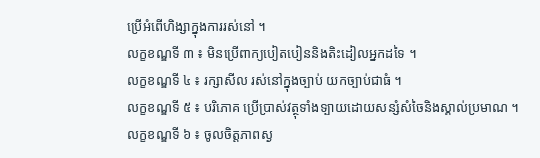ប្រើអំពើហិង្សាក្នុងការរស់នៅ ។
លក្ខខណ្ឌទី ៣ ៖ មិនប្រើពាក្យបៀតបៀននិងតិះដៀលអ្នកដទៃ ។
លក្ខខណ្ឌទី ៤ ៖ រក្សាសីល រស់នៅក្នុងច្បាប់ យកច្បាប់ជាធំ ។
លក្ខខណ្ឌទី ៥ ៖ បរិភោគ ប្រើប្រាស់វត្ថុទាំងទ្បាយដោយសន្សំសំចៃនិងស្គាល់ប្រមាណ ។
លក្ខខណ្ឌទី ៦ ៖ ចូលចិត្តភាពស្ង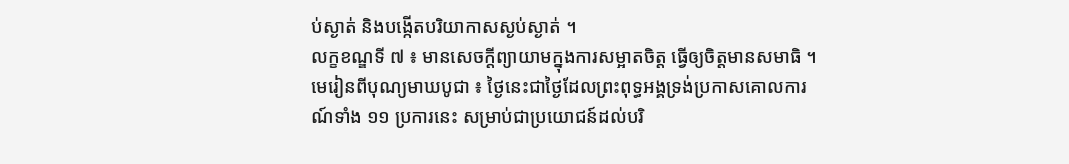ប់ស្ងាត់ និងបង្កើតបរិយាកាសស្ងប់ស្ងាត់ ។
លក្ខខណ្ឌទី ៧ ៖ មានសេចក្តីព្យាយាមក្នុងការសម្អាតចិត្ត ធ្វើឲ្យចិត្តមានសមាធិ ។
មេរៀនពីបុណ្យមាឃបូជា ៖ ថៃ្ងនេះជាថៃ្ងដែលព្រះពុទ្ធអង្គទ្រង់ប្រកាសគោលការណ៍ទាំង ១១ ប្រការនេះ សម្រាប់ជាប្រយោជន៍ដល់បរិ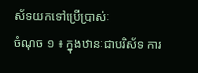ស័ទយកទៅប្រើប្រាស់ៈ
ចំណុច ១ ៖ ក្នុងឋានៈជាបរិស័ទ ការ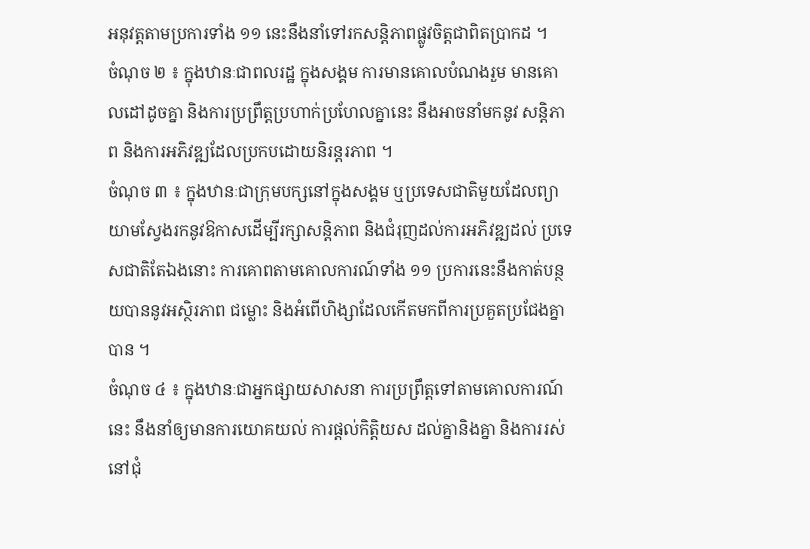អនុវត្តតាមប្រការទាំង ១១ នេះនឹងនាំទៅរកសន្តិភាពផ្លូវចិត្តជាពិតប្រាកដ ។
ចំណុច ២ ៖ ក្នុងឋានៈជាពលរដ្ឋ ក្នុងសង្គម ការមានគោលបំណងរួម មានគោលដៅដូចគ្នា និងការប្រព្រឹត្តប្រហាក់ប្រហែលគ្នានេះ នឹងអាចនាំមកនូវ សន្តិភាព និងការអភិវឌ្ឍដែលប្រកបដោយនិរន្តរភាព ។
ចំណុច ៣ ៖ ក្នុងឋានៈជាក្រុមបក្សនៅក្នុងសង្គម ឬប្រទេសជាតិមួយដែលព្យាយាមសែ្វងរកនូវឱកាសដើម្បីរក្សាសន្តិភាព និងជំរុញដល់ការអភិវឌ្ឍដល់ ប្រទេសជាតិតែឯងនោះ ការគោពតាមគោលការណ៍ទាំង ១១ ប្រការនេះនឹងកាត់បន្ថយបាននូវអស្ថិរភាព ជម្លោះ និងអំពើហិង្សាដែលកើតមកពីការប្រគួតប្រជែងគ្នាបាន ។
ចំណុច ៤ ៖ ក្នុងឋានៈជាអ្នកផ្សាយសាសនា ការប្រព្រឹត្តទៅតាមគោលការណ៍នេះ នឹងនាំឲ្យមានការយោគយល់ ការផ្តល់កិត្តិយស ដល់គ្នានិងគ្នា និងការរស់នៅជុំ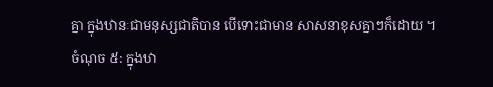គ្នា ក្នុងឋានៈជាមនុស្សជាតិបាន បើទោះជាមាន សាសនាខុសគ្នាៗក៏ដោយ ។
ចំណុច ៥: ក្នុងឋា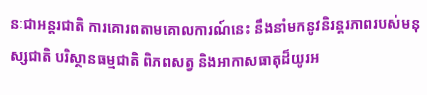នៈជាអន្តរជាតិ ការគោរពតាមគោលការណ៍នេះ នឹងនាំមកនូវនិរន្តរភាពរបស់មនុស្សជាតិ បរិស្ថានធម្មជាតិ ពិភពសត្វ និងអាកាសធាតុដ៏យូរអ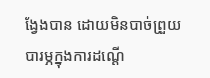ងែ្វងបាន ដោយមិនបាច់ព្រួយបារម្ភក្នុងការដណ្តើ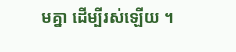មគ្នា ដើម្បីរស់ឡើយ ។